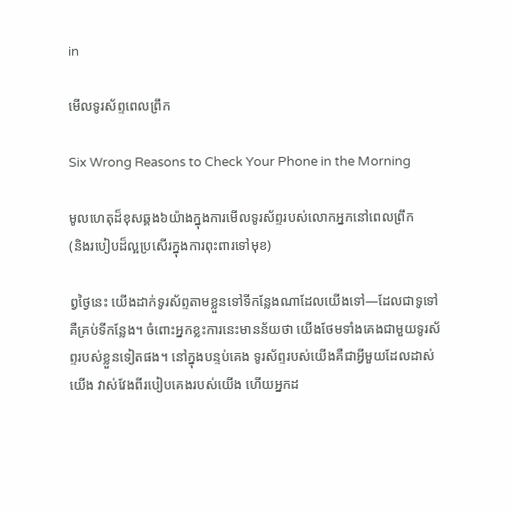in

មើលទូរស័ព្ទពេលព្រឹក

Six Wrong Reasons to Check Your Phone in the Morning

មូលហេតុដ៏ខុសឆ្គង៦យ៉ាងក្នុងការមើលទូរស័ព្ទរបស់លោកអ្នកនៅពេលព្រឹក
(និងរបៀបដ៏ល្អប្រសើរក្នុងការពុះពារទៅមុខ)

ព្វថ្ងៃនេះ យើងដាក់ទូរស័ព្ទតាមខ្លួនទៅទីកន្លែងណាដែលយើងទៅ—ដែលជាទូទៅគឺគ្រប់ទីកន្លែង។ ចំពោះអ្នកខ្លះការនេះមានន័យថា យើងថែមទាំងគេងជាមួយទូរស័ព្ទរបស់ខ្លួនទៀតផង។ នៅក្នុងបន្ទប់គេង ទូរស័ព្ទរបស់យើងគឺជាអ្វីមួយដែលដាស់យើង វាស់វែងពីរបៀបគេងរបស់យើង ហើយអ្នកដ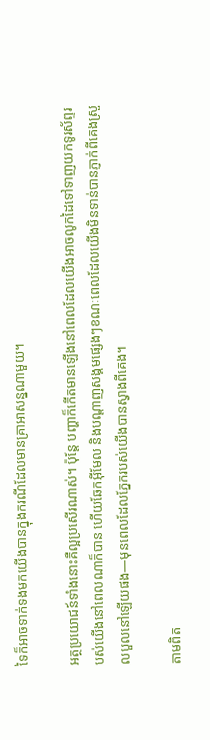ទៃក៏អាចទាក់ទងមកយើងបានក្នុងករណីដែលមានគ្រាអាសន្នណាមួយ។

អត្ថប្រយោជន៍ទាំងនោះគឺល្អប្រសើរណាស់។ ប៉ុន្តែ បញ្ហាក៏កើតមានឡើងនៅពេលដែលយើងអាចលូកដៃទៅទាញយកទូរស័ព្ទរបស់យើងនៅពេលណាក៏បាន ហើយឆែកអ៊ីមែល និងបណ្ដាញសង្គមផ្សេងៗខណៈពេលដែលយើងមិនទាន់បានភ្ញាក់ពីគេងស្រួលបួលនៅឡើយផង—មុនពេលដែលភ្នែករបស់យើងបានស្វាងពីគេង។

តាមពិត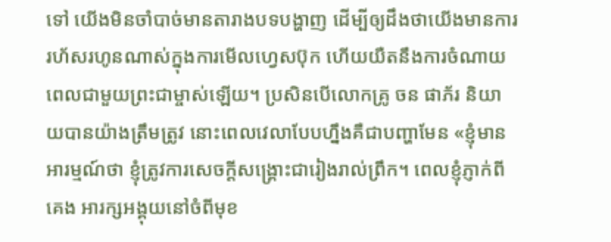ទៅ យើងមិនចាំបាច់មានតារាងបទបង្ហាញ ដើម្បីឲ្យដឹងថាយើងមានការរហ័សរហូនណាស់ក្នុងការមើលហ្វេសប៊ុក ហើយយឺតនឹងការចំណាយពេលជាមួយព្រះជាម្ចាស់ឡើយ។ ប្រសិនបើលោកគ្រូ ចន ផាភ័រ និយាយបានយ៉ាងត្រឹមត្រូវ នោះពេលវេលាបែបហ្នឹងគឺជាបញ្ហាមែន «ខ្ញុំមានអារម្មណ៍ថា ខ្ញុំត្រូវការសេចក្ដីសង្គ្រោះជារៀងរាល់ព្រឹក។ ពេលខ្ញុំភ្ញាក់ពីគេង អារក្សអង្គុយនៅចំពីមុខ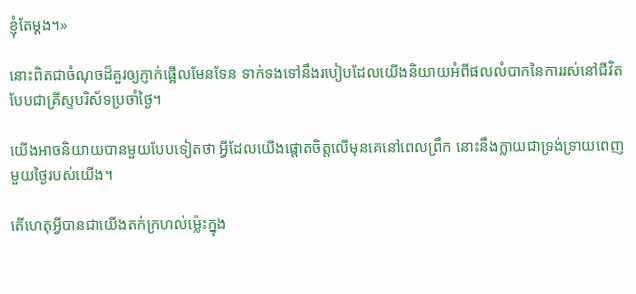ខ្ញុំតែម្ដង។»

នោះពិតជាចំណុចដ៏គួរឲ្យភ្ញាក់ផ្អើលមែនទែន ទាក់ទងទៅនឹងរបៀបដែលយើងនិយាយអំពីផលលំបាកនៃការរស់នៅជីវិតបែបជាគ្រីស្ទបរិស័ទប្រចាំថ្ងៃ។

យើងអាចនិយាយបានមួយបែបទៀតថា អ្វីដែលយើងផ្ដោតចិត្តលើមុនគេនៅពេលព្រឹក នោះនឹងក្លាយជាទ្រង់ទ្រាយពេញមួយថ្ងៃរបស់យើង។

តើហេតុអ្វីបានជាយើងតក់ក្រហល់ម៉្លេះក្នុង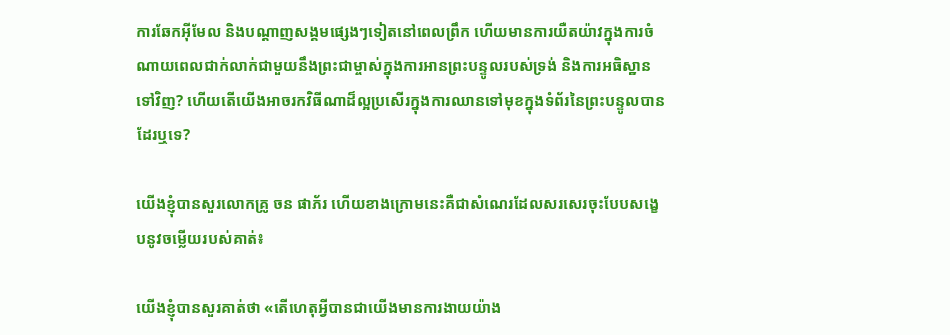ការឆែកអ៊ីមែល និងបណ្ដាញសង្គមផ្សេងៗទៀតនៅពេលព្រឹក ហើយមានការយឺតយ៉ាវក្នុងការចំណាយពេលជាក់លាក់ជាមួយនឹងព្រះជាម្ចាស់ក្នុងការអានព្រះបន្ទូលរបស់ទ្រង់ និងការអធិស្ឋានទៅវិញ? ហើយតើយើងអាចរកវិធីណាដ៏ល្អប្រសើរក្នុងការឈានទៅមុខក្នុងទំព័រនៃព្រះបន្ទូលបានដែរឬទេ?

យើងខ្ញុំបានសួរលោកគ្រូ ចន ផាភ័រ ហើយខាងក្រោមនេះគឺជាសំណេរដែលសរសេរចុះបែបសង្ខេបនូវចម្លើយរបស់គាត់៖

យើងខ្ញុំបានសួរគាត់ថា «តើហេតុអ្វីបានជាយើងមានការងាយយ៉ាង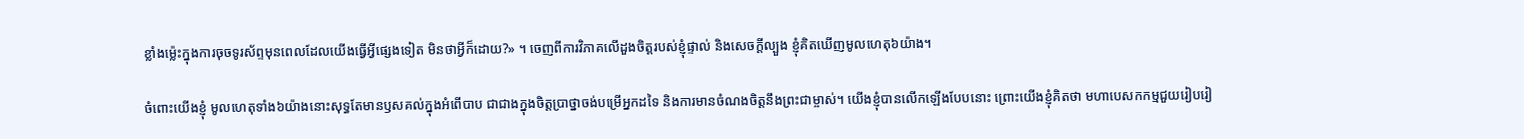ខ្លាំងម៉្លេះក្នុងការចុចទូរស័ព្ទមុនពេលដែលយើងធ្វើអ្វីផ្សេងទៀត មិនថាអ្វីក៏ដោយ?» ។ ចេញពីការវិភាគលើដួងចិត្តរបស់ខ្ញុំផ្ទាល់ និងសេចក្ដីល្បួង ខ្ញុំគិតឃើញមូលហេតុ៦យ៉ាង។

ចំពោះយើងខ្ញុំ មូលហេតុទាំង៦យ៉ាងនោះសុទ្ធតែមានឫសគល់ក្នុងអំពើបាប ជាជាងក្នុងចិត្តប្រាថ្នាចង់បម្រើអ្នកដទៃ និងការមានចំណងចិត្តនឹងព្រះជាម្ចាស់។ យើងខ្ញុំបានលើកឡើងបែបនោះ ព្រោះយើងខ្ញុំគិតថា មហាបេសកកម្មជួយរៀបរៀ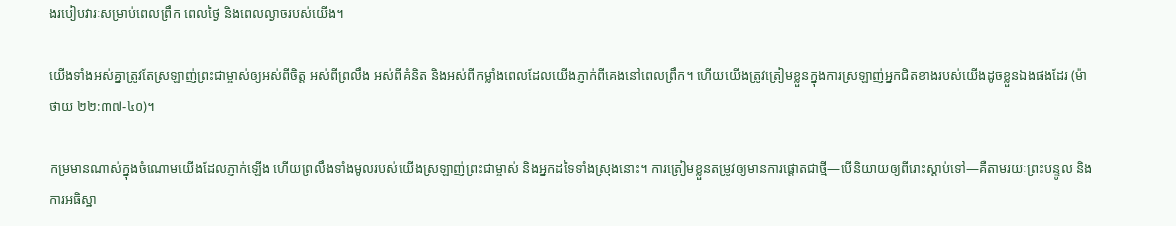ងរបៀបវារៈសម្រាប់ពេលព្រឹក ពេលថ្ងៃ និងពេលល្ងាចរបស់យើង។

យើងទាំងអស់គ្នាត្រូវតែស្រឡាញ់ព្រះជាម្ចាស់ឲ្យអស់ពីចិត្ត អស់ពីព្រលឹង អស់ពីគំនិត និងអស់ពីកម្លាំងពេលដែលយើងភ្ញាក់ពីគេងនៅពេលព្រឹក។ ហើយយើងត្រូវត្រៀមខ្លួនក្នុងការស្រឡាញ់អ្នកជិតខាងរបស់យើងដូចខ្លួនឯងផងដែរ (ម៉ាថាយ ២២:៣៧-៤០)។

កម្រមានណាស់ក្នុងចំណោមយើងដែលភ្ញាក់ឡើង ហើយព្រលឹងទាំងមូលរបស់យើងស្រឡាញ់ព្រះជាម្ចាស់ និងអ្នកដទៃទាំងស្រុងនោះ។ ការត្រៀមខ្លួនតម្រូវឲ្យមានការផ្ដោតជាថ្មី—បើនិយាយឲ្យពីរោះស្ដាប់ទៅ—គឺតាមរយៈព្រះបន្ទូល និងការអធិស្ឋា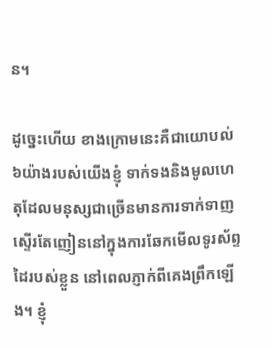ន។

ដូច្នេះហើយ ខាងក្រោមនេះគឺជាយោបល់៦យ៉ាងរបស់យើងខ្ញុំ ទាក់ទងនិងមូលហេតុដែលមនុស្សជាច្រើនមានការទាក់ទាញស្ទើរតែញៀននៅក្នុងការឆែកមើលទូរស័ព្ទដៃរបស់ខ្លួន នៅពេលភ្ញាក់ពីគេងព្រឹកឡើង។ ខ្ញុំ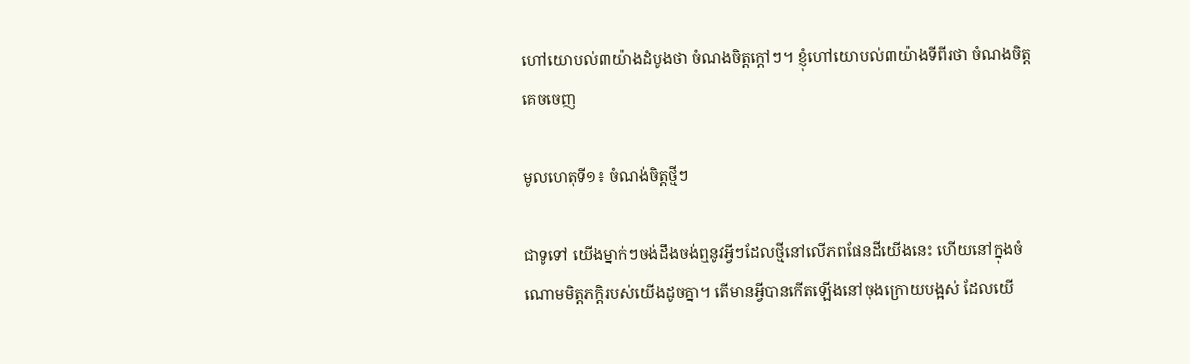ហៅយោបល់៣យ៉ាងដំបូងថា ចំណងចិត្តក្ដៅៗ។ ខ្ញុំហៅយោបល់៣យ៉ាងទីពីរថា ចំណងចិត្តគេចចេញ

មូលហេតុទី១៖ ចំណង់ចិត្តថ្មីៗ

ជាទូទៅ យើងម្នាក់ៗចង់ដឹងចង់ឮនូវអ្វីៗដែលថ្មីនៅលើភពផែនដីយើងនេះ ហើយនៅក្នុងចំណោមមិត្តភក្ដិរបស់យើងដូចគ្នា។ តើមានអ្វីបានកើតឡើងនៅចុងក្រោយបង្អស់ ដែលយើ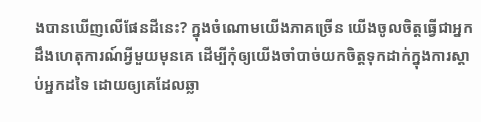ងបានឃើញលើផែនដីនេះ? ក្នុងចំណោមយើងភាគច្រើន យើងចូលចិត្តធ្វើជាអ្នកដឹងហេតុការណ៍អ្វីមួយមុនគេ ដើម្បីកុំឲ្យយើងចាំបាច់យកចិត្តទុកដាក់ក្នុងការស្ដាប់អ្នកដទៃ ដោយឲ្យគេដែលឆ្លា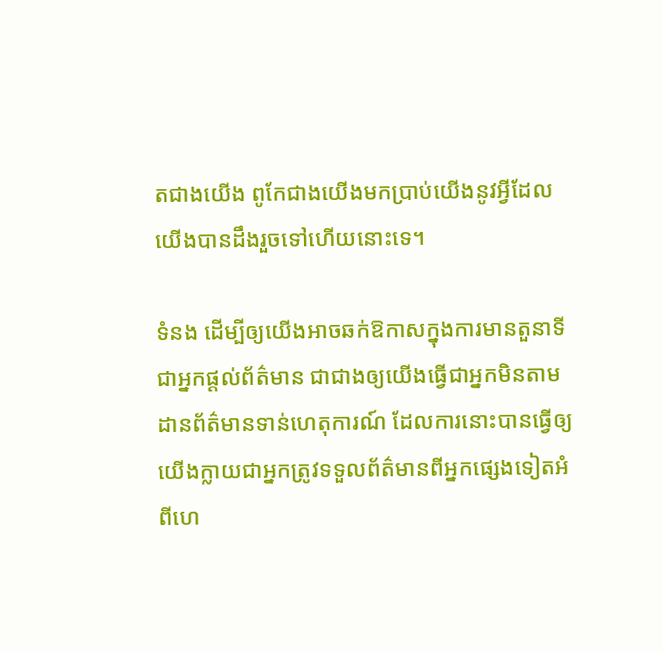តជាងយើង ពូកែជាងយើងមកប្រាប់យើងនូវអ្វីដែលយើងបានដឹងរួចទៅហើយនោះទេ។

ទំនង ដើម្បីឲ្យយើងអាចឆក់ឱកាសក្នុងការមានតួនាទីជាអ្នកផ្ដល់ព័ត៌មាន ជាជាងឲ្យយើងធ្វើជាអ្នកមិនតាមដានព័ត៌មានទាន់ហេតុការណ៍ ដែលការនោះបានធ្វើឲ្យយើងក្លាយជាអ្នកត្រូវទទួលព័ត៌មានពីអ្នកផ្សេងទៀតអំពីហេ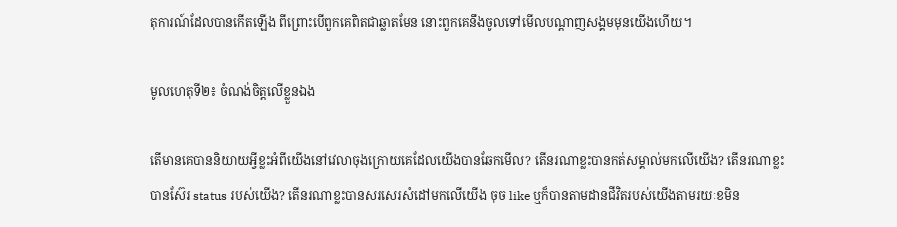តុការណ៍ដែលបានកើតឡើង ពីព្រោះបើពួកគេពិតជាឆ្លាតមែន នោះពួកគេនឹងចូលទៅមើលបណ្ដាញសង្គមមុនយើងហើយ។

មូលហេតុទី២៖ ចំណង់ចិត្តលើខ្លួនឯង

តើមានគេបាននិយាយអ្វីខ្លះអំពីយើងនៅវេលាចុងក្រោយគេដែលយើងបានឆែកមើល? តើនរណាខ្លះបានកត់សម្គាល់មកលើយើង? តើនរណាខ្លះបានស៊ែរ status របស់យើង? តើនរណាខ្លះបានសរសេរសំដៅមកលើយើង ចុច like ឬក៏បានតាមដានជីវិតរបស់យើងតាមរយៈខមិន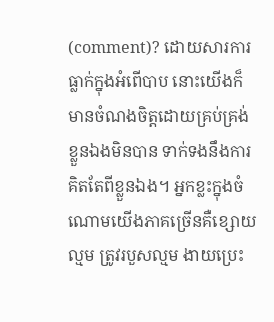(comment)? ដោយសារការធ្លាក់ក្នុងអំពើបាប នោះយើងក៏មានចំណងចិត្តដោយគ្រប់គ្រង់ខ្លួនឯងមិនបាន ទាក់ទងនឹងការគិតតែពីខ្លួនឯង។ អ្នកខ្លះក្នុងចំណោមយើងភាគច្រើនគឺខ្សោយល្មម ត្រូវរបួសល្មម ងាយប្រេះ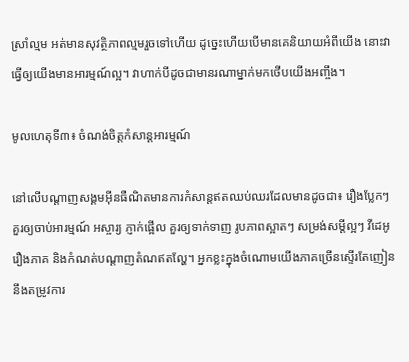ស្រាំល្មម អត់មានសុវត្ថិភាពល្មមរួចទៅហើយ ដូច្នេះហើយបើមានគេនិយាយអំពីយើង នោះវាធ្វើឲ្យយើងមានអារម្មណ៍ល្អ។ វាហាក់បីដូចជាមានរណាម្នាក់មកថើបយើងអញ្ចឹង។

មូលហេតុទី៣៖ ចំណង់ចិត្តកំសាន្តអារម្មណ៍

នៅលើបណ្ដាញសង្គមអ៊ីនធឺណិតមានការកំសាន្តឥតឈប់ឈរដែលមានដូចជា៖ រឿងប្លែកៗ គួរឲ្យចាប់អារម្មណ៍ អស្ចារ្យ ភ្ញាក់ផ្អើល គួរឲ្យទាក់ទាញ រូបភាពស្អាតៗ សម្រង់សម្ដីល្អៗ វីដេអូ រឿងភាគ និងកំណត់បណ្ដាញតំណឥតល្ហែ។ អ្នកខ្លះក្នុងចំណោមយើងភាគច្រើនស្ទើរតែញៀននឹងតម្រូវការ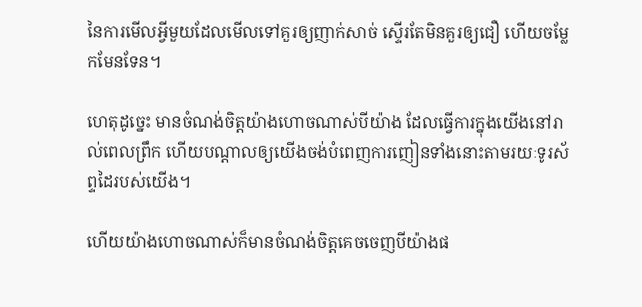នៃការមើលអ្វីមួយដែលមើលទៅគួរឲ្យញាក់សាច់ ស្ទើរតែមិនគួរឲ្យជឿ ហើយចម្លែកមែនទែន។

ហេតុដូច្នេះ មានចំណង់ចិត្តយ៉ាងហោចណាស់បីយ៉ាង ដែលធ្វើការក្នុងយើងនៅរាល់ពេលព្រឹក ហើយបណ្ដាលឲ្យយើងចង់បំពេញការញៀនទាំងនោះតាមរយៈទូរស័ព្ទដៃរបស់យើង។

ហើយយ៉ាងហោចណាស់ក៏មានចំណង់ចិត្តគេចចេញបីយ៉ាងផ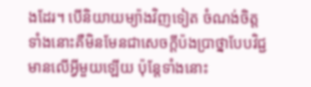ងដែរ។ បើនិយាយម្យ៉ាងវិញទៀត ចំណង់ចិត្តទាំងនោះគឺមិនមែនជាសេចក្ដីប៉ងប្រាថ្នាបែបវិជ្ជមានលើអ្វីមួយឡើយ ប៉ុន្តែទាំងនោះ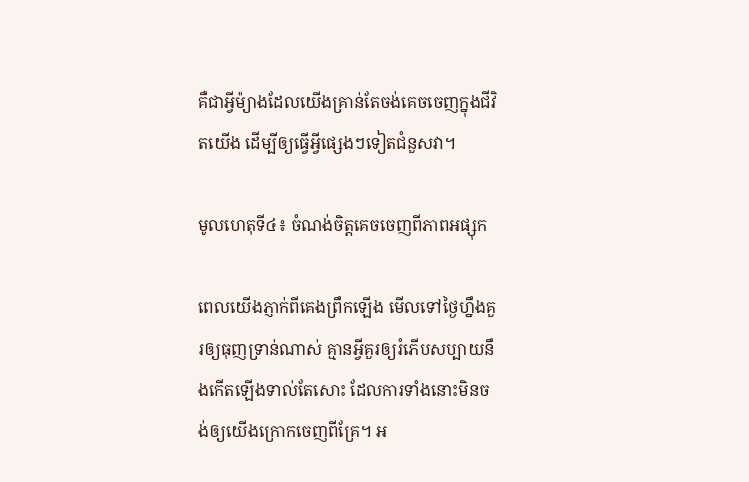គឺជាអ្វីម៉្យាងដែលយើងគ្រាន់តែចង់គេចចេញក្នុងជីវិតយើង ដើម្បីឲ្យធ្វើអ្វីផ្សេងៗទៀតជំនួសវា។

មូលហេតុទី៤៖ ចំណង់ចិត្តគេចចេញពីភាពអផ្សុក

ពេលយើងភ្ញាក់ពីគេងព្រឹកឡើង មើលទៅថ្ងៃហ្នឹងគួរឲ្យធុញទ្រាន់ណាស់ គ្មានអ្វីគួរឲ្យរំភើបសប្បាយនឹងកើតឡើងទាល់តែសោះ ដែលការទាំងនោះមិនចង់ឲ្យយើងក្រោកចេញពីគ្រែ។ អ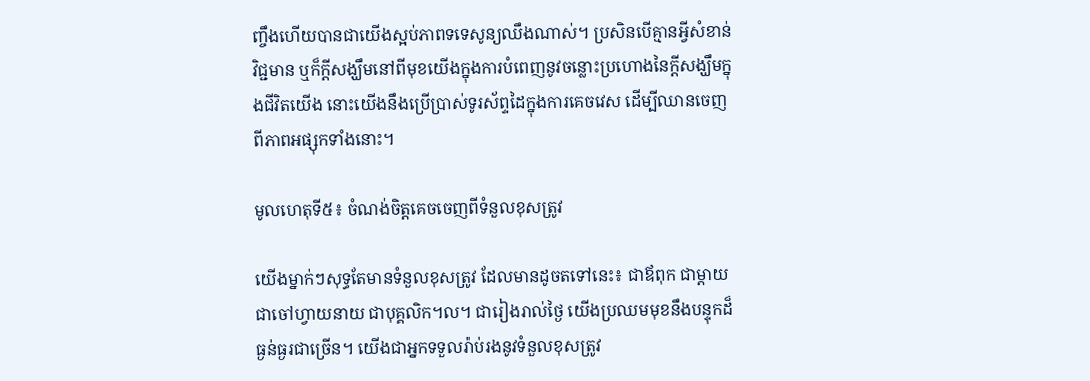ញ្ចឹងហើយបានជាយើងស្អប់ភាពទទេសូន្យឈឹងណាស់។ ប្រសិនបើគ្មានអ្វីសំខាន់ វិជ្ជមាន ឬក៏ក្ដីសង្ឃឹមនៅពីមុខយើងក្នុងការបំពេញនូវចន្លោះប្រហោងនៃក្ដីសង្ឃឹមក្នុងជីវិតយើង នោះយើងនឹងប្រើប្រាស់ទូរស័ព្ទដៃក្នុងការគេចវេស ដើម្បីឈានចេញពីភាពអផ្សុកទាំងនោះ។

មូលហេតុទី៥៖ ចំណង់ចិត្តគេចចេញពីទំនួលខុសត្រូវ

យើងម្នាក់ៗសុទ្ធតែមានទំនួលខុសត្រូវ ដែលមានដូចតទៅនេះ៖ ជាឪពុក ជាម្ដាយ ជាចៅហ្វាយនាយ ជាបុគ្គលិក។ល។ ជារៀងរាល់ថ្ងៃ យើងប្រឈមមុខនឹងបន្ទុកដ៏ធ្ងន់ធ្ងរជាច្រើន។ យើងជាអ្នកទទួលរ៉ាប់រងនូវទំនួលខុសត្រូវ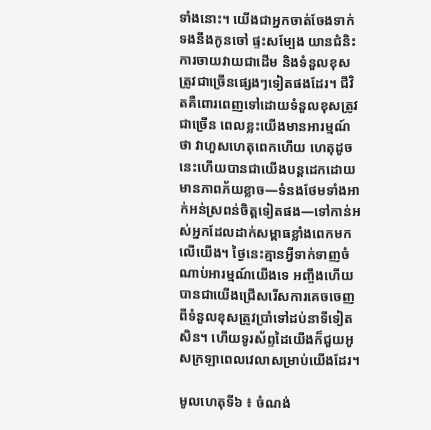ទាំងនោះ។ យើងជាអ្នកចាត់ចែងទាក់ទងនឹងកូនចៅ ផ្ទះសម្បែង យានជំនិះ ការចាយវាយជាដើម និងទំនួលខុសត្រូវជាច្រើនផ្សេងៗទៀតផងដែរ។ ជីវិតគឺពោរពេញទៅដោយទំនួលខុសត្រូវជាច្រើន ពេលខ្លះយើងមានអារម្មណ៍ថា វាហួសហេតុពេកហើយ ហេតុដូចនេះហើយបានជាយើងបន្តដេកដោយមានភាពភ័យខ្លាច—ទំនងថែមទាំងអាក់អន់ស្រពន់ចិត្តទៀតផង—ទៅកាន់អស់អ្នកដែលដាក់សម្ពាធខ្លាំងពេកមកលើយើង។ ថ្ងៃនេះគ្មានអ្វីទាក់ទាញចំណាប់អារម្មណ៍យើងទេ អញ្ចឹងហើយបានជាយើងជ្រើសរើសការគេចចេញពីទំនួលខុសត្រូវប្រាំទៅដប់នាទីទៀតសិន។ ហើយទូរស័ព្ទដៃយើងក៏ជួយអូសក្រឡាពេលវេលាសម្រាប់យើងដែរ។

មូលហេតុទី៦ ៖ ចំណង់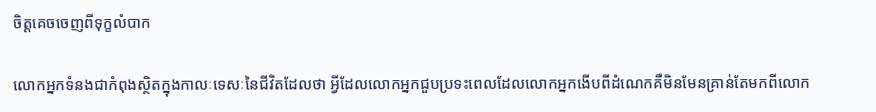ចិត្តគេចចេញពីទុក្ខលំបាក

លោកអ្នកទំនងជាកំពុងស្ថិតក្នុងកាលៈទេសៈនៃជីវិតដែលថា អ្វីដែលលោកអ្នកជួបប្រទះពេលដែលលោកអ្នកងើបពីដំណេកគឺមិនមែនគ្រាន់តែមកពីលោក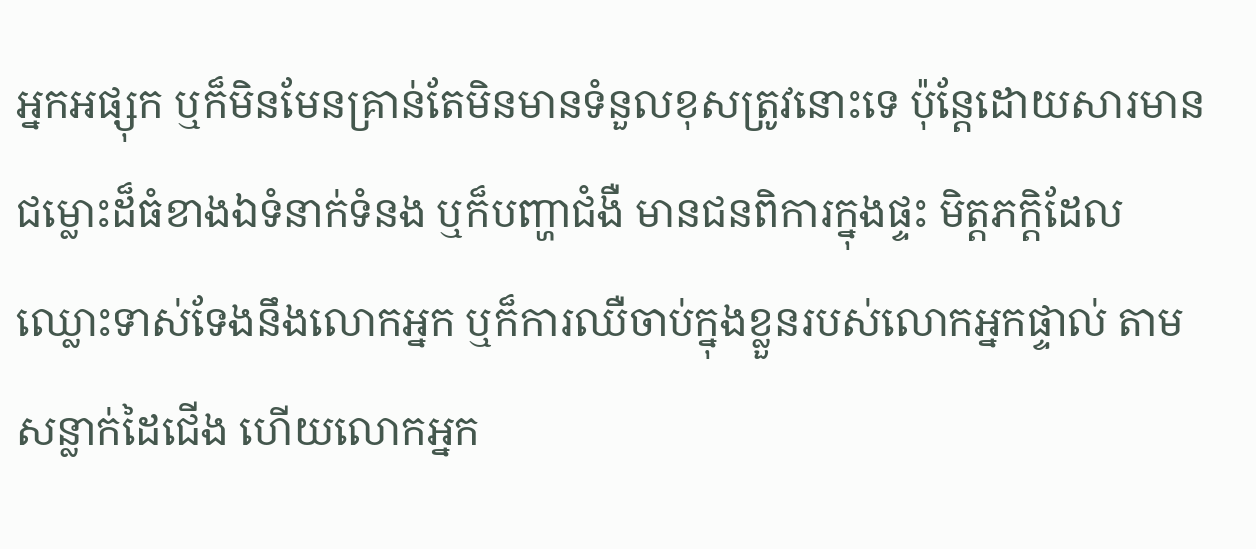អ្នកអផ្សុក ឬក៏មិនមែនគ្រាន់តែមិនមានទំនួលខុសត្រូវនោះទេ ប៉ុន្តែដោយសារមានជម្លោះដ៏ធំខាងឯទំនាក់ទំនង ឬក៏បញ្ហាជំងឺ មានជនពិការក្នុងផ្ទះ មិត្តភក្ដិដែលឈ្លោះទាស់ទែងនឹងលោកអ្នក ឬក៏ការឈឺចាប់ក្នុងខ្លួនរបស់លោកអ្នកផ្ទាល់ តាមសន្លាក់ដៃជើង ហើយលោកអ្នក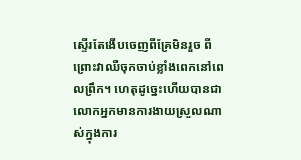ស្ទើរតែងើបចេញពីគ្រែមិនរួច ពីព្រោះវាឈឺចុកចាប់ខ្លាំងពេកនៅពេលព្រឹក។ ហេតុដូច្នេះហើយបានជាលោកអ្នកមានការងាយស្រួលណាស់ក្នុងការ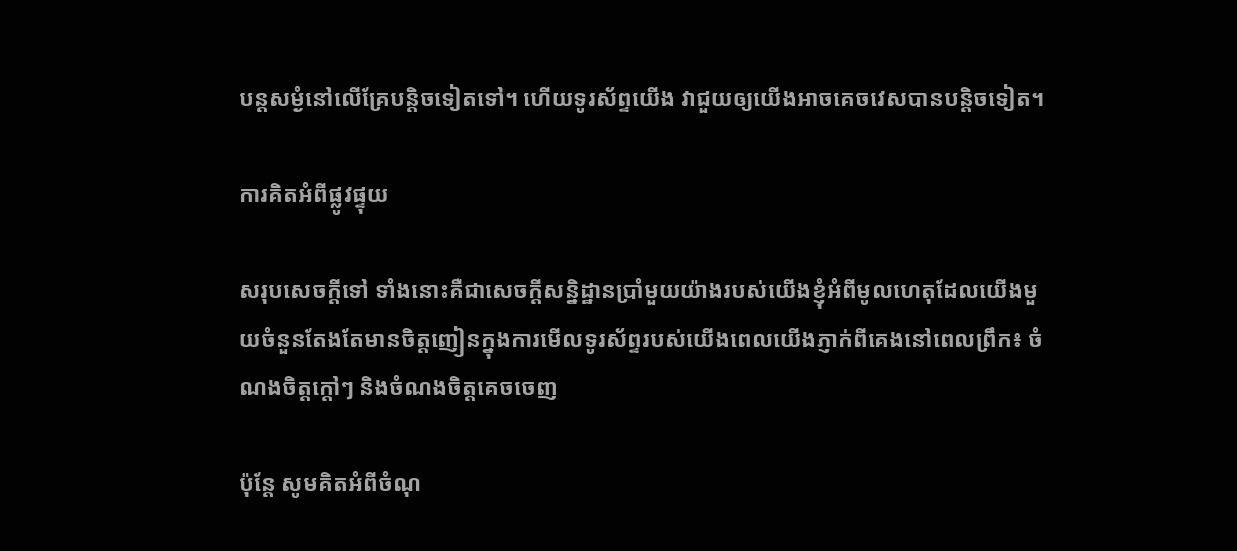បន្តសម្ងំនៅលើគ្រែបន្តិចទៀតទៅ។ ហើយទូរស័ព្ទយើង វាជួយឲ្យយើងអាចគេចវេសបានបន្តិចទៀត។

ការគិតអំពីផ្លូវផ្ទុយ

សរុបសេចក្ដីទៅ ទាំងនោះគឺជាសេចក្ដីសន្និដ្ឋានប្រាំមួយយ៉ាងរបស់យើងខ្ញុំអំពីមូលហេតុដែលយើងមួយចំនួនតែងតែមានចិត្តញៀនក្នុងការមើលទូរស័ព្ទរបស់យើងពេលយើងភ្ញាក់ពីគេងនៅពេលព្រឹក៖ ចំណងចិត្តក្ដៅៗ និងចំណងចិត្តគេចចេញ

ប៉ុន្តែ សូមគិតអំពីចំណុ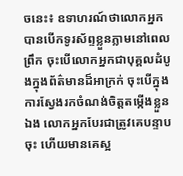ចនេះ៖ ឧទាហរណ៍ថាលោកអ្នកបានបើកទូរស័ព្ទខ្លួនភ្លាមនៅពេលព្រឹក ចុះបើលោកអ្នកជាបុគ្គលដំបូងក្នុងព័ត៌មានដ៏អាក្រក់ ចុះបើក្នុងការស្វែងរកចំណង់ចិត្តតម្កើងខ្លួនឯង លោកអ្នកបែរជាត្រូវគេបន្ទាបចុះ ហើយមានគេស្អ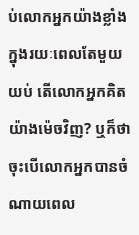ប់លោកអ្នកយ៉ាងខ្លាំងក្នុងរយៈពេលតែមួយយប់ តើលោកអ្នកគិតយ៉ាងម៉េចវិញ? ឬក៏ថា ចុះបើលោកអ្នកបានចំណាយពេល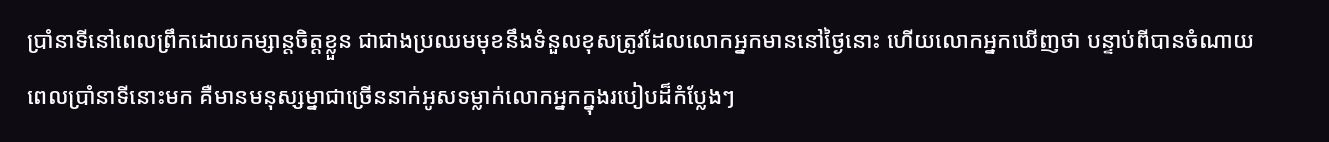ប្រាំនាទីនៅពេលព្រឹកដោយកម្សាន្តចិត្តខ្លួន ជាជាងប្រឈមមុខនឹងទំនួលខុសត្រូវដែលលោកអ្នកមាននៅថ្ងៃនោះ ហើយលោកអ្នកឃើញថា បន្ទាប់ពីបានចំណាយពេលប្រាំនាទីនោះមក គឺមានមនុស្សម្នាជាច្រើននាក់អូសទម្លាក់លោកអ្នកក្នុងរបៀបដ៏កំប្លែងៗ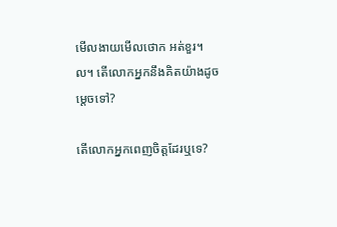មើលងាយមើលថោក អត់ខួរ។ល។ តើលោកអ្នកនឹងគិតយ៉ាងដូចម្ដេចទៅ?

តើលោកអ្នកពេញចិត្តដែរឬទេ?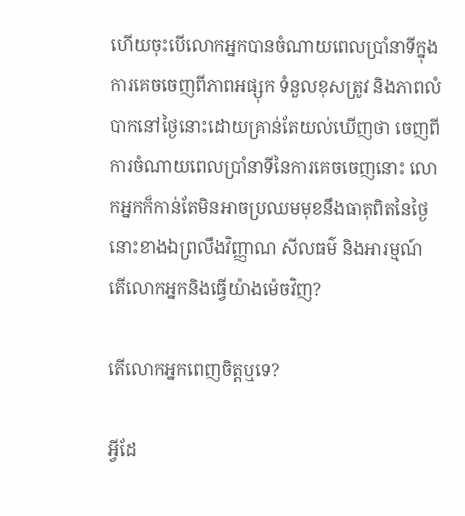ហើយចុះបើលោកអ្នកបានចំណាយពេលប្រាំនាទីក្នុងការគេចចេញពីភាពអផ្សុក ទំនួលខុសត្រូវ និងភាពលំបាកនៅថ្ងៃនោះដោយគ្រាន់តែយល់ឃើញថា ចេញពីការចំណាយពេលប្រាំនាទីនៃការគេចចេញនោះ លោកអ្នកក៏កាន់តែមិនអាចប្រឈមមុខនឹងធាតុពិតនៃថ្ងៃនោះខាងឯព្រលឹងវិញ្ញាណ សីលធម៌ និងអារម្មណ៍ តើលោកអ្នកនិងធ្វើយ៉ាងម៉េចវិញ?

តើលោកអ្នកពេញចិត្តឬទេ?

អ្វីដែ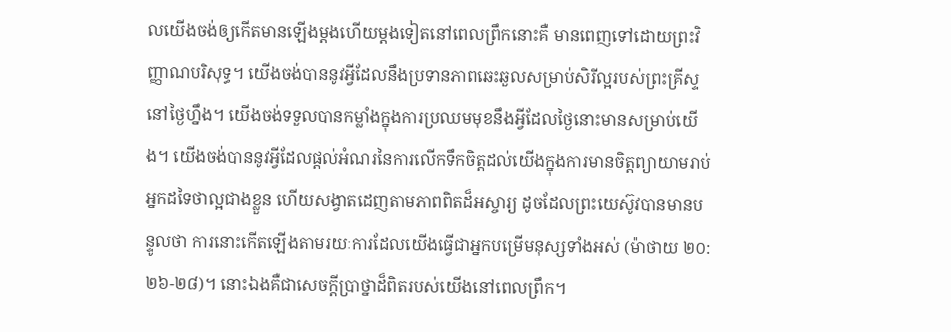លយើងចង់ឲ្យកើតមានឡើងម្ដងហើយម្ដងទៀតនៅពេលព្រឹកនោះគឺ មានពេញទៅដោយព្រះវិញ្ញាណបរិសុទ្ធ។ យើងចង់បាននូវអ្វីដែលនឹងប្រទានភាពឆេះឆួលសម្រាប់សិរីល្អរបស់ព្រះគ្រីស្ទនៅថ្ងៃហ្នឹង។ យើងចង់ទទួលបានកម្លាំងក្នុងការប្រឈមមុខនឹងអ្វីដែលថ្ងៃនោះមានសម្រាប់យើង។ យើងចង់បាននូវអ្វីដែលផ្ដល់អំណរនៃការលើកទឹកចិត្តដល់យើងក្នុងការមានចិត្តព្យាយាមរាប់អ្នកដទៃថាល្អជាងខ្លួន ហើយសង្វាតដេញតាមភាពពិតដ៏អស្ចារ្យ ដូចដែលព្រះយេស៊ូវបានមានបន្ទូលថា ការនោះកើតឡើងតាមរយៈការដែលយើងធ្វើជាអ្នកបម្រើមនុស្សទាំងអស់ (ម៉ាថាយ ២០:២៦-២៨)។ នោះឯងគឺជាសេចក្ដីប្រាថ្នាដ៏ពិតរបស់យើងនៅពេលព្រឹក។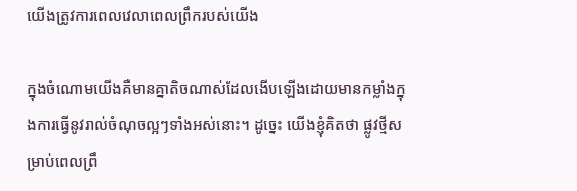យើងត្រូវការពេលវេលាពេលព្រឹករបស់យើង

ក្នុងចំណោមយើងគឺមានគ្នាតិចណាស់ដែលងើបឡើងដោយមានកម្លាំងក្នុងការធ្វើនូវរាល់ចំណុចល្អៗទាំងអស់នោះ។ ដូច្នេះ យើងខ្ញុំគិតថា ផ្លូវថ្មីសម្រាប់ពេលព្រឹ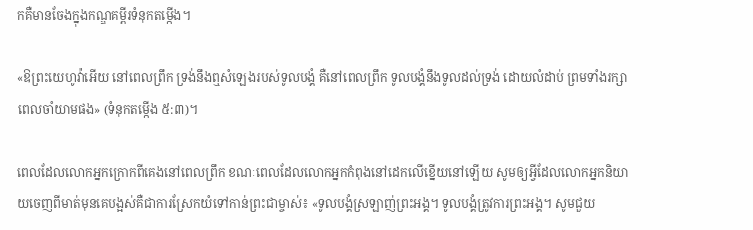កគឺមានចែងក្នុងកណ្ឌគម្ពីរទំនុកតម្កើង។

«ឱព្រះយេហូវ៉ាអើយ នៅពេលព្រឹក ទ្រង់នឹងឮសំឡេងរបស់ទូលបង្គំ គឺនៅពេលព្រឹក ទូលបង្គំនឹងទូលដល់ទ្រង់ ដោយលំដាប់ ព្រមទាំងរក្សាពេលចាំយាមផង» (ទំនុកតម្កើង ៥:៣)។

ពេលដែលលោកអ្នកក្រោកពីគេងនៅពេលព្រឹក ខណៈពេលដែលលោកអ្នកកំពុងនៅដេកលើខ្នើយនៅឡើយ សូមឲ្យអ្វីដែលលោកអ្នកនិយាយចេញពីមាត់មុនគេបង្អស់គឺជាការស្រែកយំទៅកាន់ព្រះជាម្ចាស់៖ «ទូលបង្គំស្រឡាញ់ព្រះអង្គ។ ទូលបង្គំត្រូវការព្រះអង្គ។ សូមជួយ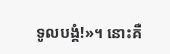ទូលបង្គំ!»។ នោះគឺ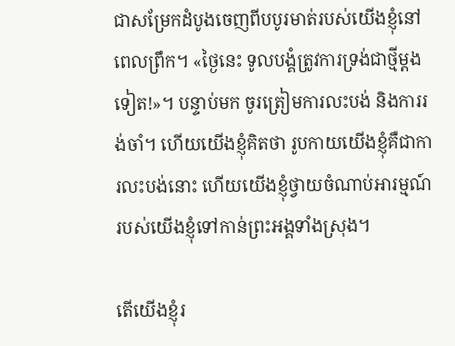ជាសម្រែកដំបូងចេញពីបបូរមាត់របស់យើងខ្ញុំនៅពេលព្រឹក។ «ថ្ងៃនេះ ទូលបង្គំត្រូវការទ្រង់ជាថ្មីម្ដងទៀត!»។ បន្ទាប់មក ចូរត្រៀមការលះបង់ និងការរង់ចាំ។ ហើយយើងខ្ញុំគិតថា រូបកាយយើងខ្ញុំគឺជាការលះបង់នោះ ហើយយើងខ្ញុំថ្វាយចំណាប់អារម្មណ៍របស់យើងខ្ញុំទៅកាន់ព្រះអង្គទាំងស្រុង។

តើយើងខ្ញុំរ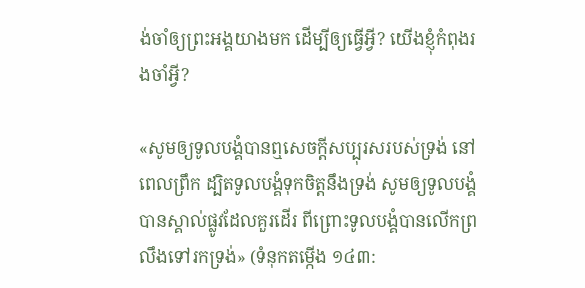ង់ចាំឲ្យព្រះអង្គយាងមក ដើម្បីឲ្យធ្វើអ្វី? យើងខ្ញុំកំពុងរងចាំអ្វី?

«សូមឲ្យទូលបង្គំបានឮសេចក្ដីសប្បុរសរបស់ទ្រង់ នៅពេលព្រឹក ដ្បិតទូលបង្គំទុកចិត្តនឹងទ្រង់ សូមឲ្យទូលបង្គំបានស្គាល់ផ្លូវដែលគួរដើរ ពីព្រោះទូលបង្គំបានលើកព្រលឹងទៅរកទ្រង់» (ទំនុកតម្កើង ១៤៣: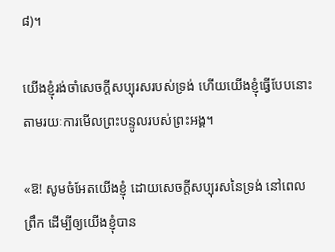៨)។

យើងខ្ញុំរង់ចាំសេចក្ដីសប្បុរសរបស់ទ្រង់ ហើយយើងខ្ញុំធ្វើបែបនោះតាមរយៈការមើលព្រះបន្ទូលរបស់ព្រះអង្គ។

«ឱ! សូមចំអែតយើងខ្ញុំ ដោយសេចក្ដីសប្បុរសនៃទ្រង់ នៅពេលព្រឹក ដើម្បីឲ្យយើងខ្ញុំបាន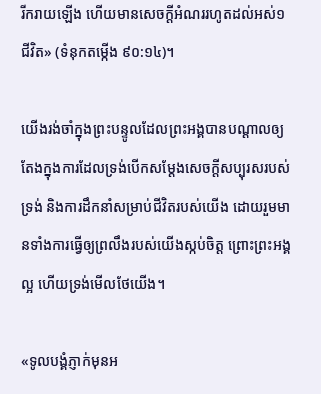រីករាយឡើង ហើយមានសេចក្ដីអំណររហូតដល់អស់១ជីវិត» (ទំនុកតម្កើង ៩០:១៤)។

យើងរង់ចាំក្នុងព្រះបន្ទូលដែលព្រះអង្គបានបណ្ដាលឲ្យតែងក្នុងការដែលទ្រង់បើកសម្ដែងសេចក្ដីសប្បុរសរបស់ទ្រង់ និងការដឹកនាំសម្រាប់ជីវិតរបស់យើង ដោយរួមមានទាំងការធ្វើឲ្យព្រលឹងរបស់យើងស្កប់ចិត្ត ព្រោះព្រះអង្គល្អ ហើយទ្រង់មើលថែយើង។

«ទូលបង្គំភ្ញាក់មុនអ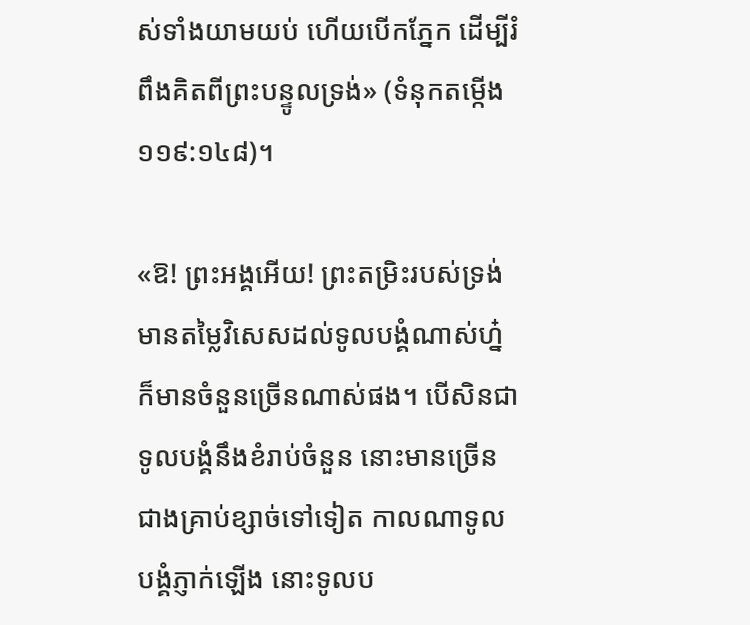ស់ទាំងយាមយប់ ហើយបើកភ្នែក ដើម្បីរំពឹងគិតពីព្រះបន្ទូលទ្រង់» (ទំនុកតម្កើង ១១៩:១៤៨)។

«ឱ! ព្រះអង្គអើយ! ព្រះតម្រិះរបស់ទ្រង់មានតម្លៃវិសេសដល់ទូលបង្គំណាស់ហ្ន៎ ក៏មានចំនួនច្រើនណាស់ផង។ បើសិនជាទូលបង្គំនឹងខំរាប់ចំនួន នោះមានច្រើនជាងគ្រាប់ខ្សាច់ទៅទៀត កាលណាទូលបង្គំភ្ញាក់ឡើង នោះទូលប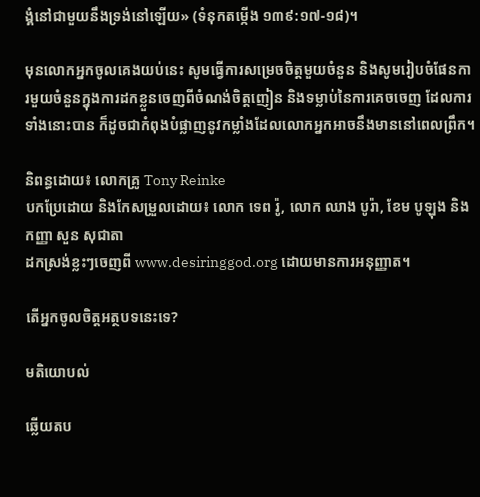ង្គំនៅជាមួយនឹងទ្រង់នៅឡើយ» (ទំនុកតម្កើង ១៣៩:១៧-១៨)។

មុនលោកអ្នកចូលគេងយប់នេះ សូមធ្វើការសម្រេចចិត្តមួយចំនួន និងសូមរៀបចំផែនការមួយចំនួនក្នុងការដកខ្លួនចេញពីចំណង់ចិត្តញៀន និងទម្លាប់នៃការគេចចេញ ដែលការទាំងនោះបាន ក៏ដូចជាកំពុងបំផ្លាញនូវកម្លាំងដែលលោកអ្នកអាចនឹងមាននៅពេលព្រឹក។

និពន្ធដោយ៖ លោកគ្រូ Tony Reinke
បកប្រែដោយ និងកែសម្រួលដោយ៖ លោក ទេព រ៉ូ, លោក ឈាង បូរ៉ា, ខែម បូឡុង និងកញ្ញា សួន សុជាតា
ដកស្រង់ខ្លះៗចេញពី www.desiringgod.org ដោយមានការអនុញ្ញាត។

តើអ្នកចូលចិត្តអត្ថបទនេះទេ?

មតិយោបល់

ឆ្លើយតប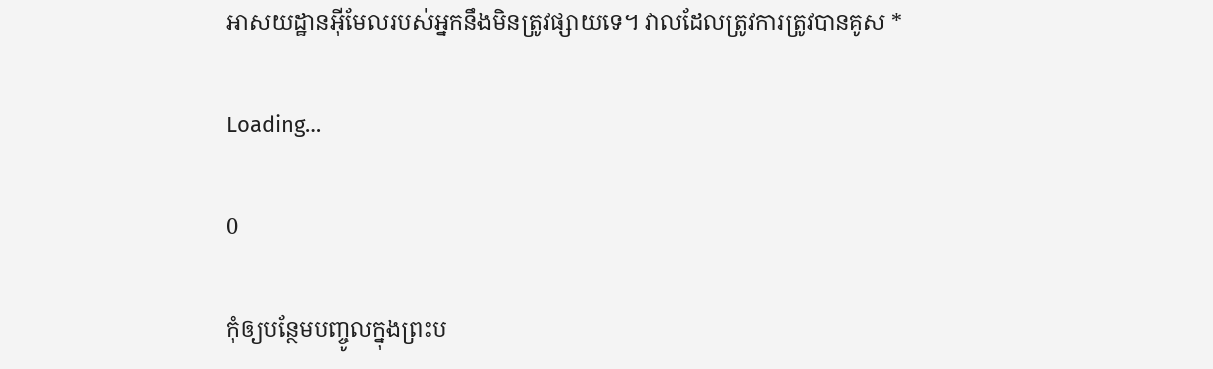អាសយដ្ឋានអ៊ីមែលរបស់អ្នកនឹងមិនត្រូវផ្សាយទេ។ វាលដែលត្រូវការត្រូវបានគូស *

Loading…

0

កុំឲ្យបន្ថែមបញ្ចូលក្នុងព្រះប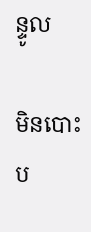ន្ទូល

មិនបោះប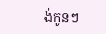ង់កូនៗ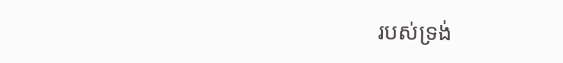របស់ទ្រង់